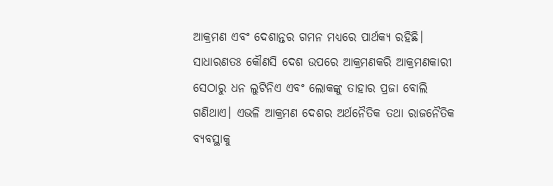ଆକ୍ରମଣ ଏବଂ ଦେଶାନ୍ତର ଗମନ ମଧ୍ୟରେ ପାର୍ଥକ୍ୟ ରହିଛି। ସାଧାରଣତଃ କୌଣସି ଦେଶ ଉପରେ ଆକ୍ରମଣକରି ଆକ୍ରମଣକାରୀ ସେଠାରୁ ଧନ ଲୁଟିନିଏ ଏବଂ ଲୋକଙ୍କୁ ତାହାର ପ୍ରଜା ବୋଲି ଗଣିଥାଏ। ଏଭଳି ଆକ୍ରମଣ ଦେଶର ଅର୍ଥନୈତିକ ତଥା ରାଜନୈତିକ ବ୍ୟବସ୍ଥାକୁ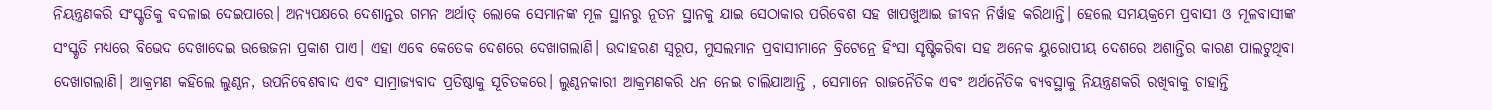ନିୟନ୍ତ୍ରଣକରି ସଂସ୍କୃତିକୁ ବଦଳାଇ ଦେଇପାରେ। ଅନ୍ୟପକ୍ଷରେ ଦେଶାନ୍ତର ଗମନ ଅର୍ଥାତ୍ ଲୋକେ ସେମାନଙ୍କ ମୂଳ ସ୍ଥାନରୁ ନୂତନ ସ୍ଥାନକୁ ଯାଇ ସେଠାକାର ପରିବେଶ ସହ ଖାପଖୁଆଇ ଜୀବନ ନିର୍ୱାହ କରିଥାନ୍ତି। ହେଲେ ସମୟକ୍ରମେ ପ୍ରବାସୀ ଓ ମୂଳବାସୀଙ୍କ ସଂସ୍କୃତି ମଧ୍ୟରେ ବିଭେଦ ଦେଖାଦେଇ ଉତ୍ତେଜନା ପ୍ରକାଶ ପାଏ। ଏହା ଏବେ କେତେକ ଦେଶରେ ଦେଖାଗଲାଣି। ଉଦାହରଣ ସ୍ୱରୂପ, ମୁସଲମାନ ପ୍ରବାସୀମାନେ ବ୍ରିଟେନ୍ରେ ହିଂସା ସୃଷ୍ଟିକରିବା ସହ ଅନେକ ୟୁରୋପୀୟ ଦେଶରେ ଅଶାନ୍ତିର କାରଣ ପାଲଟୁଥିବା ଦେଖାଗଲାଣି। ଆକ୍ରମଣ କହିଲେ ଲୁଣ୍ଠନ, ଉପନିବେଶବାଦ ଏବଂ ସାମ୍ରାଜ୍ୟବାଦ ପ୍ରତିଷ୍ଠାକୁ ସୂଚିତକରେ। ଲୁଣ୍ଠନକାରୀ ଆକ୍ରମଣକରି ଧନ ନେଇ ଚାଲିଯାଆନ୍ତି , ସେମାନେ ରାଜନୈତିକ ଏବଂ ଅର୍ଥନୈତିକ ବ୍ୟବସ୍ଥାକୁ ନିୟନ୍ତ୍ରଣକରି ରଖିବାକୁ ଚାହାନ୍ତି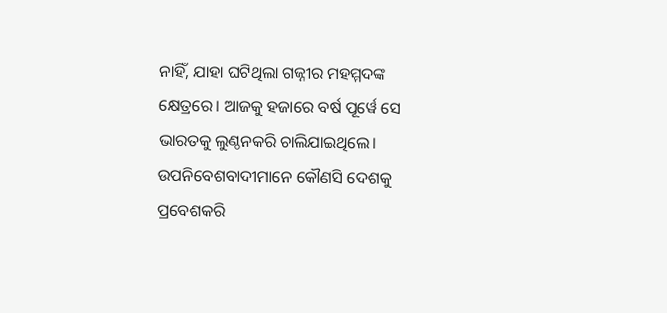ନାହିଁ, ଯାହା ଘଟିଥିଲା ଗଜ୍ନୀର ମହମ୍ମଦଙ୍କ କ୍ଷେତ୍ରରେ। ଆଜକୁ ହଜାରେ ବର୍ଷ ପୂର୍ୱେ ସେ ଭାରତକୁ ଲୁଣ୍ଠନକରି ଚାଲିଯାଇଥିଲେ। ଉପନିବେଶବାଦୀମାନେ କୌଣସି ଦେଶକୁ ପ୍ରବେଶକରି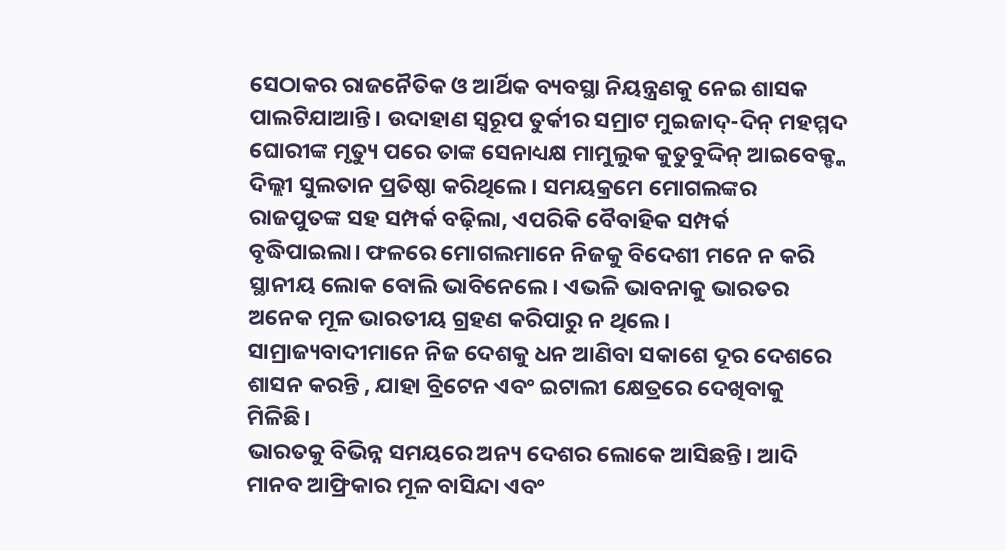ସେଠାକର ରାଜନୈତିକ ଓ ଆର୍ଥିକ ବ୍ୟବସ୍ଥା ନିୟନ୍ତ୍ରଣକୁ ନେଇ ଶାସକ ପାଲଟିଯାଆନ୍ତି। ଉଦାହାଣ ସ୍ୱରୂପ ତୁର୍କୀର ସମ୍ରାଟ ମୁଇଜାଦ୍-ଦିନ୍ ମହମ୍ମଦ ଘୋରୀଙ୍କ ମୃତ୍ୟୁ ପରେ ତାଙ୍କ ସେନାଧ୍ୟକ୍ଷ ମାମୁଲୁକ କୁତୁବୁଦ୍ଦିନ୍ ଆଇବେକ୍ଙ୍କ ଦିଲ୍ଲୀ ସୁଲତାନ ପ୍ରତିଷ୍ଠା କରିଥିଲେ। ସମୟକ୍ରମେ ମୋଗଲଙ୍କର ରାଜପୁତଙ୍କ ସହ ସମ୍ପର୍କ ବଢ଼ିଲା, ଏପରିକି ବୈବାହିକ ସମ୍ପର୍କ ବୃଦ୍ଧିପାଇଲା। ଫଳରେ ମୋଗଲମାନେ ନିଜକୁ ବିଦେଶୀ ମନେ ନ କରି ସ୍ଥାନୀୟ ଲୋକ ବୋଲି ଭାବିନେଲେ। ଏଭଳି ଭାବନାକୁ ଭାରତର ଅନେକ ମୂଳ ଭାରତୀୟ ଗ୍ରହଣ କରିପାରୁ ନ ଥିଲେ। ସାମ୍ରାଜ୍ୟବାଦୀମାନେ ନିଜ ଦେଶକୁ ଧନ ଆଣିବା ସକାଶେ ଦୂର ଦେଶରେ ଶାସନ କରନ୍ତି , ଯାହା ବ୍ରିଟେନ ଏବଂ ଇଟାଲୀ କ୍ଷେତ୍ରରେ ଦେଖିବାକୁ ମିଳିଛି।
ଭାରତକୁ ବିଭିନ୍ନ ସମୟରେ ଅନ୍ୟ ଦେଶର ଲୋକେ ଆସିଛନ୍ତି। ଆଦି ମାନବ ଆଫ୍ରିକାର ମୂଳ ବାସିନ୍ଦା ଏବଂ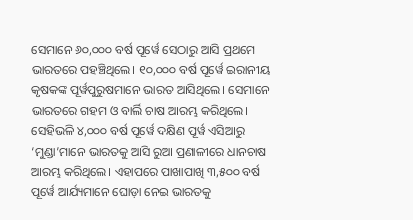ସେମାନେ ୬୦,୦୦୦ ବର୍ଷ ପୂର୍ୱେ ସେଠାରୁ ଆସି ପ୍ରଥମେ ଭାରତରେ ପହଞ୍ଚିଥିଲେ। ୧୦,୦୦୦ ବର୍ଷ ପୂର୍ୱେ ଇରାନୀୟ କୃଷକଙ୍କ ପୂର୍ୱପୁରୁଷମାନେ ଭାରତ ଆସିଥିଲେ। ସେମାନେ ଭାରତରେ ଗହମ ଓ ବାର୍ଲି ଚାଷ ଆରମ୍ଭ କରିଥିଲେ। ସେହିଭଳି ୪,୦୦୦ ବର୍ଷ ପୂର୍ୱେ ଦକ୍ଷିଣ ପୂର୍ୱ ଏସିଆରୁ ‘ମୁଣ୍ଡା’ମାନେ ଭାରତକୁ ଆସି ରୁଆ ପ୍ରଣାଳୀରେ ଧାନଚାଷ ଆରମ୍ଭ କରିଥିଲେ। ଏହାପରେ ପାଖାପାଖି ୩,୫୦୦ ବର୍ଷ ପୂର୍ୱେ ଆର୍ଯ୍ୟମାନେ ଘୋଡ଼ା ନେଇ ଭାରତକୁ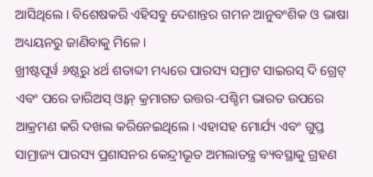ଆସିଥିଲେ। ବିଶେଷକରି ଏହିସବୁ ଦେଶାନ୍ତର ଗମନ ଆନୁବଂଶିକ ଓ ଭାଷା ଅଧ୍ୟୟନରୁ ଜାଣିବାକୁ ମିଳେ।
ଖ୍ରୀଷ୍ଟପୂର୍ୱ ୬ଷ୍ଠରୁ ୪ର୍ଥ ଶତାବ୍ଦୀ ମଧ୍ୟରେ ପାରସ୍ୟ ସମ୍ରାଟ ସାଇରସ୍ ଦି ଗ୍ରେଟ୍ ଏବଂ ପରେ ଡାରିଅସ୍ ଓ୍ୱାନ୍ କ୍ରମାଗତ ଉତ୍ତର-ପଶ୍ଚିମ ଭାରତ ଉପରେ ଆକ୍ରମଣ କରି ଦଖଲ କରିନେଇଥିଲେ। ଏହାସହ ମୋର୍ଯ୍ୟ ଏବଂ ଗୁପ୍ତ ସାମ୍ରାଜ୍ୟ ପାରସ୍ୟ ପ୍ରଶାସନର କେନ୍ଦ୍ରୀଭୂତ ଅମଲାତନ୍ତ୍ର ବ୍ୟବସ୍ଥାକୁ ଗ୍ରହଣ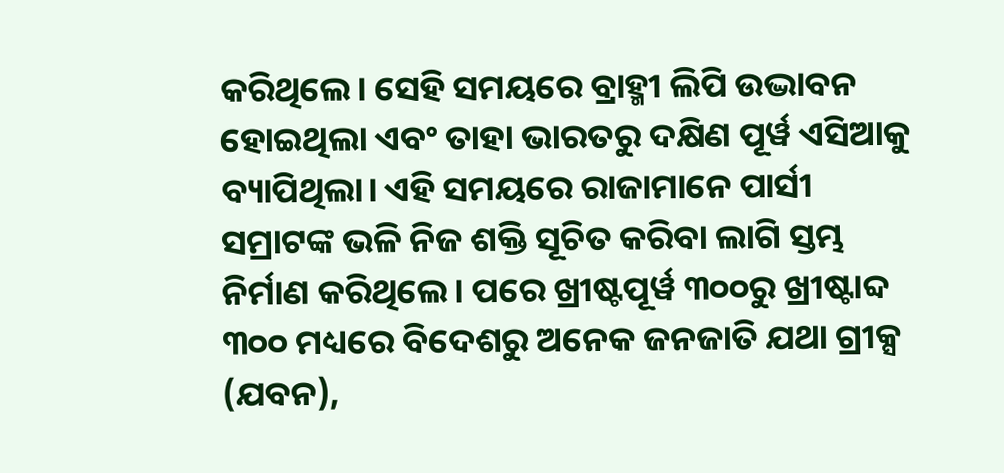କରିଥିଲେ। ସେହି ସମୟରେ ବ୍ରାହ୍ମୀ ଲିପି ଉଦ୍ଭାବନ ହୋଇଥିଲା ଏବଂ ତାହା ଭାରତରୁ ଦକ୍ଷିଣ ପୂର୍ୱ ଏସିଆକୁ ବ୍ୟାପିଥିଲା। ଏହି ସମୟରେ ରାଜାମାନେ ପାର୍ସୀ ସମ୍ରାଟଙ୍କ ଭଳି ନିଜ ଶକ୍ତି ସୂଚିତ କରିବା ଲାଗି ସ୍ତମ୍ଭ ନିର୍ମାଣ କରିଥିଲେ। ପରେ ଖ୍ରୀଷ୍ଟପୂର୍ୱ ୩୦୦ରୁ ଖ୍ରୀଷ୍ଟାବ୍ଦ ୩୦୦ ମଧ୍ୟରେ ବିଦେଶରୁ ଅନେକ ଜନଜାତି ଯଥା ଗ୍ରୀକ୍ସ (ଯବନ),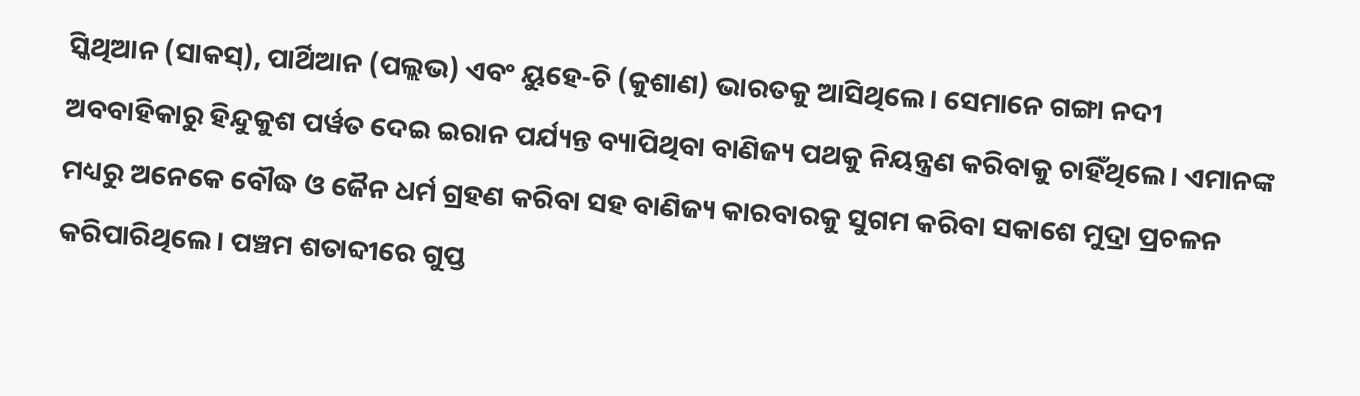ସ୍କିଥିଆନ (ସାକସ୍), ପାର୍ଥିଆନ (ପଲ୍ଲଭ) ଏବଂ ୟୁହେ-ଚି (କୁଶାଣ) ଭାରତକୁ ଆସିଥିଲେ। ସେମାନେ ଗଙ୍ଗା ନଦୀ ଅବବାହିକାରୁ ହିନ୍ଦୁକୁଶ ପର୍ୱତ ଦେଇ ଇରାନ ପର୍ଯ୍ୟନ୍ତ ବ୍ୟାପିଥିବା ବାଣିଜ୍ୟ ପଥକୁ ନିୟନ୍ତ୍ରଣ କରିବାକୁ ଚାହିଁଥିଲେ। ଏମାନଙ୍କ ମଧ୍ୟରୁ ଅନେକେ ବୌଦ୍ଧ ଓ ଜୈନ ଧର୍ମ ଗ୍ରହଣ କରିବା ସହ ବାଣିଜ୍ୟ କାରବାରକୁ ସୁଗମ କରିବା ସକାଶେ ମୁଦ୍ରା ପ୍ରଚଳନ କରିପାରିଥିଲେ। ପଞ୍ଚମ ଶତାବ୍ଦୀରେ ଗୁପ୍ତ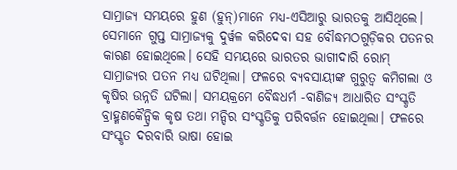ସାମ୍ରାଜ୍ୟ ସମୟରେ ହୁଣ (ହୁନ୍)ମାନେ ମଧ୍ୟ-ଏସିଆରୁ ଭାରତକୁ ଆସିଥିଲେ। ସେମାନେ ଗୁପ୍ତ ସାମ୍ରାଜ୍ୟକୁ ଦୁର୍ୱଳ କରିଦେବା ସହ ବୌଦ୍ଧମଠଗୁଡ଼ିକର ପତନର କାରଣ ହୋଇଥିଲେ। ସେହି ସମୟରେ ଭାରତର ଭାଗୀଦାରି ରୋମ୍ ସାମ୍ରାଜ୍ୟର ପତନ ମଧ୍ୟ ଘଟିଥିଲା। ଫଳରେ ବ୍ୟବସାୟୀଙ୍କ ଗୁରୁତ୍ୱ କମିଗଲା ଓ କୃଷିର ଉନ୍ନତି ଘଟିଲା। ସମୟକ୍ରମେ ବୈଦ୍ଧଧର୍ମ -ବାଣିଜ୍ୟ ଆଧାରିତ ସଂସ୍କୃତି ବ୍ରାହ୍ମଣକୈନ୍ଦ୍ରିକ କୃଷ ତଥା ମନ୍ଦିର ସଂସ୍କୃତିକୁ ପରିବର୍ତ୍ତନ ହୋଇଥିଲା। ଫଳରେ ସଂସ୍କୃତ ଦରବାରି ଭାଷା ହୋଇ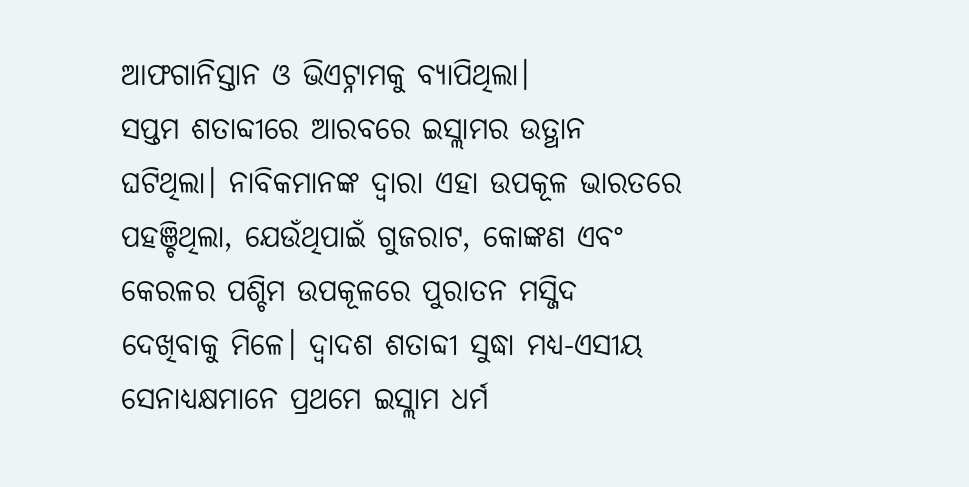ଆଫଗାନିସ୍ତାନ ଓ ଭିଏଟ୍ନାମକୁ ବ୍ୟାପିଥିଲା।
ସପ୍ତମ ଶତାବ୍ଦୀରେ ଆରବରେ ଇସ୍ଲାମର ଉତ୍ଥାନ ଘଟିଥିଲା। ନାବିକମାନଙ୍କ ଦ୍ୱାରା ଏହା ଉପକୂଳ ଭାରତରେ ପହଞ୍ଚିଥିଲା, ଯେଉଁଥିପାଇଁ ଗୁଜରାଟ, କୋଙ୍କଣ ଏବଂ କେରଳର ପଶ୍ଚିମ ଉପକୂଳରେ ପୁରାତନ ମସ୍ଜିଦ ଦେଖିବାକୁ ମିଳେ। ଦ୍ୱାଦଶ ଶତାବ୍ଦୀ ସୁଦ୍ଧା ମଧ୍ୟ-ଏସୀୟ ସେନାଧ୍ୟକ୍ଷମାନେ ପ୍ରଥମେ ଇସ୍ଲାମ ଧର୍ମ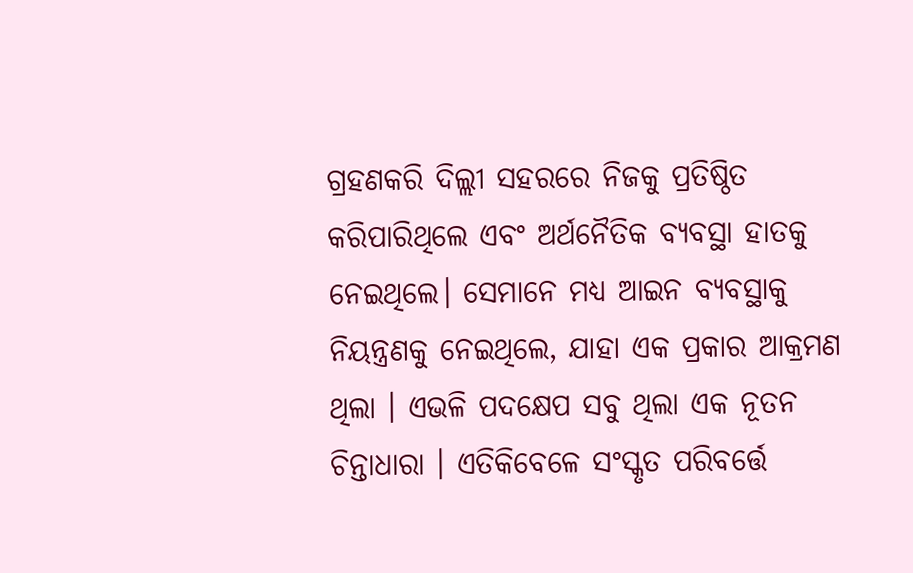ଗ୍ରହଣକରି ଦିଲ୍ଲୀ ସହରରେ ନିଜକୁ ପ୍ରତିଷ୍ଠିତ କରିପାରିଥିଲେ ଏବଂ ଅର୍ଥନୈତିକ ବ୍ୟବସ୍ଥା ହାତକୁ ନେଇଥିଲେ। ସେମାନେ ମଧ୍ୟ ଆଇନ ବ୍ୟବସ୍ଥାକୁ ନିୟନ୍ତ୍ରଣକୁ ନେଇଥିଲେ, ଯାହା ଏକ ପ୍ରକାର ଆକ୍ରମଣ ଥିଲା । ଏଭଳି ପଦକ୍ଷେପ ସବୁ ଥିଲା ଏକ ନୂତନ ଚିନ୍ତାଧାରା । ଏତିକିବେଳେ ସଂସ୍କୃତ ପରିବର୍ତ୍ତେ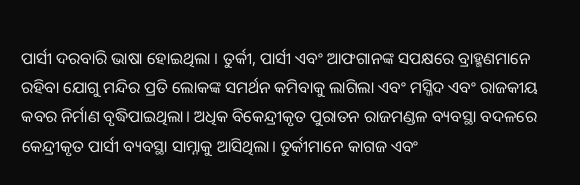ପାର୍ସୀ ଦରବାରି ଭାଷା ହୋଇଥିଲା । ତୁର୍କୀ, ପାର୍ସୀ ଏବଂ ଆଫଗାନଙ୍କ ସପକ୍ଷରେ ବ୍ରାହ୍ମଣମାନେ ରହିବା ଯୋଗୁ ମନ୍ଦିର ପ୍ରତି ଲୋକଙ୍କ ସମର୍ଥନ କମିବାକୁ ଲାଗିଲା ଏବଂ ମସ୍ଜିଦ ଏବଂ ରାଜକୀୟ କବର ନିର୍ମାଣ ବୃଦ୍ଧିପାଇଥିଲା। ଅଧିକ ବିକେନ୍ଦ୍ରୀକୃତ ପୁରାତନ ରାଜମଣ୍ଡଳ ବ୍ୟବସ୍ଥା ବଦଳରେ କେନ୍ଦ୍ରୀକୃତ ପାର୍ସୀ ବ୍ୟବସ୍ଥା ସାମ୍ନାକୁ ଆସିଥିଲା। ତୁର୍କୀମାନେ କାଗଜ ଏବଂ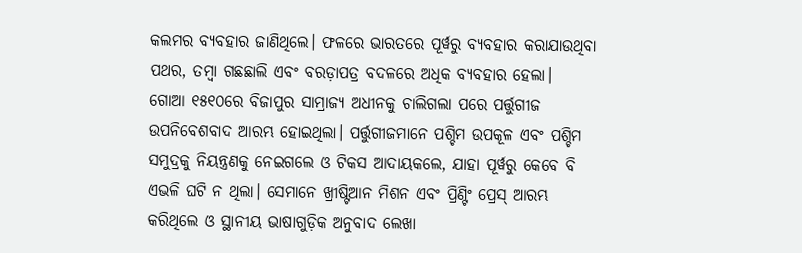କଲମର ବ୍ୟବହାର ଜାଣିଥିଲେ। ଫଳରେ ଭାରତରେ ପୂର୍ୱରୁ ବ୍ୟବହାର କରାଯାଉଥିବା ପଥର, ତମ୍ୱା ଗଛଛାଲି ଏବଂ ବରଡ଼ାପତ୍ର ବଦଳରେ ଅଧିକ ବ୍ୟବହାର ହେଲା।
ଗୋଆ ୧୫୧୦ରେ ବିଜାପୁର ସାମ୍ରାଜ୍ୟ ଅଧୀନକୁ ଚାଲିଗଲା ପରେ ପର୍ତ୍ତୁଗୀଜ ଉପନିବେଶବାଦ ଆରମ୍ଭ ହୋଇଥିଲା। ପର୍ତ୍ତୁଗୀଜମାନେ ପଶ୍ଚିମ ଉପକୂଳ ଏବଂ ପଶ୍ଚିମ ସମୁଦ୍ରକୁ ନିୟନ୍ତ୍ରଣକୁ ନେଇଗଲେ ଓ ଟିକସ ଆଦାୟକଲେ, ଯାହା ପୂର୍ୱରୁ କେବେ ବି ଏଭଳି ଘଟି ନ ଥିଲା। ସେମାନେ ଖ୍ରୀଷ୍ଟିଆନ ମିଶନ ଏବଂ ପ୍ରିଣ୍ଟିଂ ପ୍ରେସ୍ ଆରମ୍ଭ କରିଥିଲେ ଓ ସ୍ଥାନୀୟ ଭାଷାଗୁଡ଼ିକ ଅନୁବାଦ ଲେଖା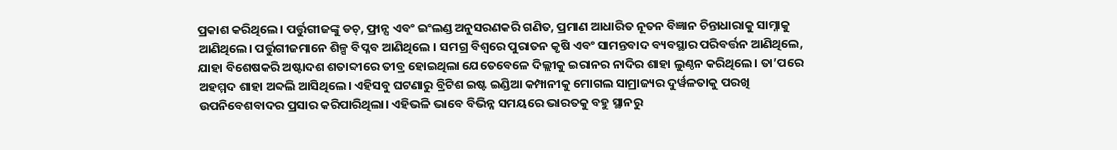ପ୍ରକାଶ କରିଥିଲେ। ପର୍ତ୍ତୁଗୀଜଙ୍କୁ ଡଚ୍, ଫ୍ରାନ୍ସ ଏବଂ ଇଂଲଣ୍ଡ ଅନୁସରଣକରି ଗଣିତ, ପ୍ରମାଣ ଆଧାରିତ ନୂତନ ବିଜ୍ଞାନ ଚିନ୍ତାଧାରାକୁ ସାମ୍ନାକୁ ଆଣିଥିଲେ। ପର୍ତ୍ତୁଗୀଜମାନେ ଶିଳ୍ପ ବିପ୍ଳବ ଆଣିଥିଲେ । ସମଗ୍ର ବିଶ୍ୱରେ ପୁରାତନ କୃଷି ଏବଂ ସାମନ୍ତବାଦ ବ୍ୟବସ୍ଥାର ପରିବର୍ତ୍ତନ ଆଣିଥିଲେ, ଯାହା ବିଶେଷକରି ଅଷ୍ଟାଦଶ ଶତାବ୍ଦୀରେ ତୀବ୍ର ହୋଇଥିଲା ଯେତେବେଳେ ଦିଲ୍ଲୀକୁ ଇରାନର ନାଦିର ଶାହା ଲୁଣ୍ଠନ କରିଥିଲେ। ତା’ପରେ ଅହମ୍ମଦ ଶାହା ଅବ୍ଦଲି ଆସିଥିଲେ। ଏହିସବୁ ଘଟଣାରୁ ବ୍ରିଟିଶ ଇଷ୍ଟ ଇଣ୍ଡିଆ କମ୍ପାନୀକୁ ମୋଗଲ ସାମ୍ରାଜ୍ୟର ଦୁର୍ୱଳତାକୁ ପରଖି ଉପନିବେଶବାଦର ପ୍ରସାର କରିପାରିଥିଲା। ଏହିଭଳି ଭାବେ ବିଭିନ୍ନ ସମୟରେ ଭାରତକୁ ବହୁ ସ୍ଥାନରୁ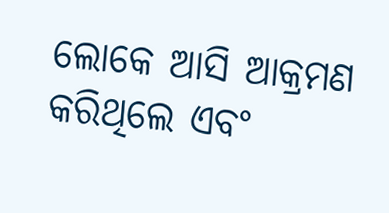ଲୋକେ ଆସି ଆକ୍ରମଣ କରିଥିଲେ ଏବଂ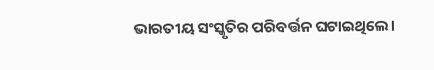ଭାରତୀୟ ସଂସ୍କୃତିର ପରିବର୍ତ୍ତନ ଘଟାଇଥିଲେ।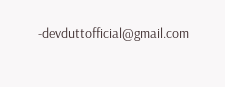-devduttofficial@gmail.com